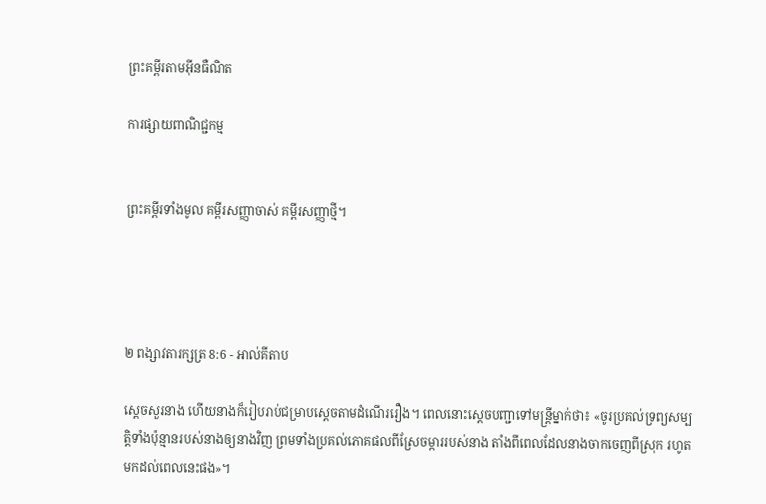ព្រះគម្ពីរតាមអ៊ីនធឺណិត

ការផ្សាយពាណិជ្ជកម្ម


ព្រះគម្ពីរទាំងមូល គម្ពីរសញ្ញាចាស់ គម្ពីរសញ្ញាថ្មី។




២ ពង្សាវ‌តារ‌ក្សត្រ 8:6 - អាល់គីតាប

ស្តេចសួរនាង ហើយនាងក៏រៀបរាប់ជម្រាបស្តេចតាមដំណើររឿង។ ពេលនោះស្តេចបញ្ជាទៅមន្ត្រីម្នាក់ថា៖ «ចូរប្រគល់ទ្រព្យសម្បត្តិទាំងប៉ុន្មានរបស់នាងឲ្យនាងវិញ ព្រមទាំងប្រគល់ភោគ‌ផលពីស្រែចម្ការរបស់នាង តាំងពីពេលដែលនាងចាកចេញពីស្រុក រហូតមកដល់ពេលនេះផង»។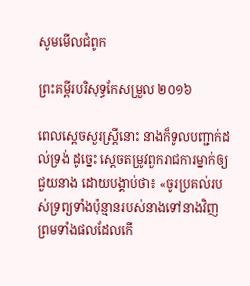សូមមើលជំពូក

ព្រះគម្ពីរបរិសុទ្ធកែសម្រួល ២០១៦

ពេលស្តេចសួរស្ត្រីនោះ នាងក៏ទូលបញ្ជាក់ដល់ទ្រង់ ដូច្នេះ ស្ដេចតម្រូវពួករាជ‌ការម្នាក់ឲ្យជួយនាង ដោយបង្គាប់ថា៖ «ចូរប្រគល់របស់ទ្រព្យទាំងប៉ុន្មានរបស់នាងទៅនាងវិញ ព្រមទាំងផលដែលកើ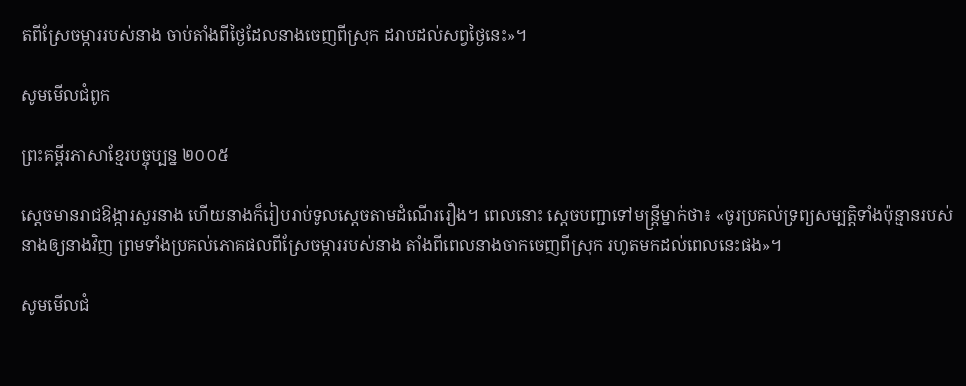តពីស្រែចម្ការរបស់នាង ចាប់តាំងពីថ្ងៃដែលនាងចេញពីស្រុក ដរាបដល់សព្វថ្ងៃនេះ»។

សូមមើលជំពូក

ព្រះគម្ពីរភាសាខ្មែរបច្ចុប្បន្ន ២០០៥

ស្ដេចមានរាជ‌ឱង្ការសួរនាង ហើយនាងក៏រៀបរាប់ទូលស្ដេចតាមដំណើររឿង។ ពេលនោះ ស្ដេចបញ្ជាទៅមន្ត្រីម្នាក់ថា៖ «ចូរប្រគល់ទ្រព្យសម្បត្តិទាំងប៉ុន្មានរបស់នាងឲ្យនាងវិញ ព្រមទាំងប្រគល់ភោគ‌ផលពីស្រែចម្ការរបស់នាង តាំងពីពេលនាងចាកចេញពីស្រុក រហូតមកដល់ពេលនេះផង»។

សូមមើលជំ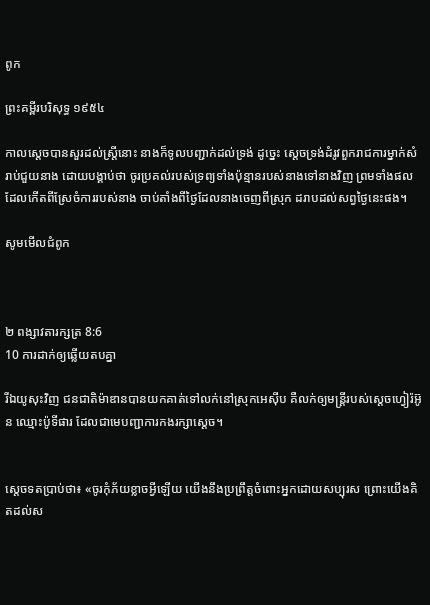ពូក

ព្រះគម្ពីរបរិសុទ្ធ ១៩៥៤

កាលស្តេចបានសួរដល់ស្ត្រីនោះ នាងក៏ទូលបញ្ជាក់ដល់ទ្រង់ ដូច្នេះ ស្តេចទ្រង់ដំរូវពួករាជ‌ការម្នាក់សំរាប់ជួយនាង ដោយបង្គាប់ថា ចូរប្រគល់របស់ទ្រព្យទាំងប៉ុន្មានរបស់នាងទៅនាងវិញ ព្រមទាំងផលដែលកើតពីស្រែចំការរបស់នាង ចាប់តាំងពីថ្ងៃដែលនាងចេញពីស្រុក ដរាបដល់សព្វថ្ងៃនេះផង។

សូមមើលជំពូក



២ ពង្សាវ‌តារ‌ក្សត្រ 8:6
10 ការដាក់ឲ្យឆ្លើយតបគ្នា

រីឯយូសុះវិញ ជន‌ជាតិម៉ាឌានបានយកគាត់ទៅលក់នៅស្រុកអេស៊ីប គឺលក់ឲ្យមន្ត្រីរបស់ស្តេចហ្វៀរ៉អ៊ូន ឈ្មោះប៉ូទី‌ផារ ដែលជាមេបញ្ជាការកងរក្សាស្តេច។


ស្តេចទតប្រាប់ថា៖ «ចូរកុំភ័យខ្លាចអ្វីឡើយ យើងនឹងប្រព្រឹត្តចំពោះអ្នកដោយសប្បុរស ព្រោះយើងគិតដល់ស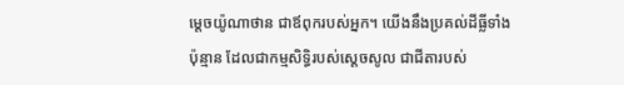ម្តេចយ៉ូណា‌ថាន ជាឪពុករបស់អ្នក។ យើងនឹងប្រគល់ដីធ្លីទាំងប៉ុន្មាន ដែលជាកម្ម‌សិទ្ធិរបស់ស្តេចសូល ជាជីតារបស់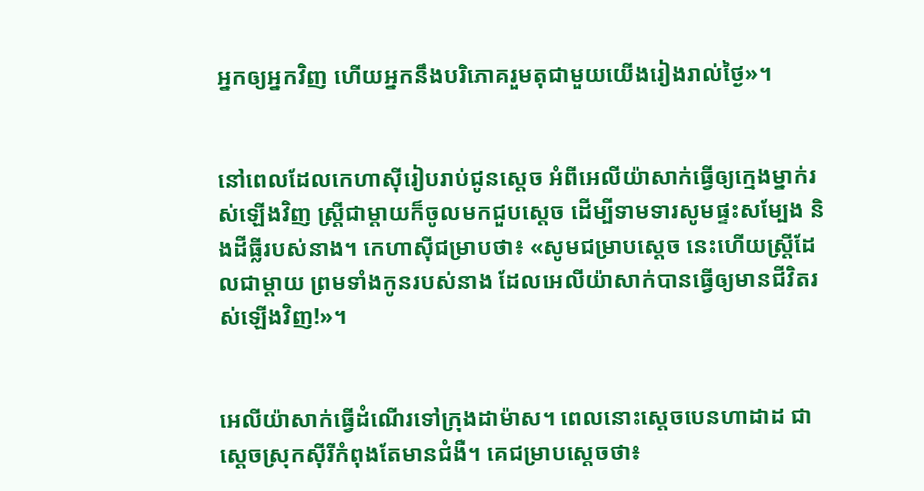អ្នកឲ្យអ្នកវិញ ហើយអ្នកនឹងបរិភោគរួមតុជាមួយយើងរៀងរាល់ថ្ងៃ»។


នៅពេលដែលកេហា‌ស៊ីរៀបរាប់ជូនស្តេច អំពីអេលី‌យ៉ាសាក់ធ្វើឲ្យក្មេងម្នាក់រស់ឡើងវិញ ស្ត្រីជាម្តាយក៏ចូលមកជួបស្តេច ដើម្បីទាម‌ទារសូមផ្ទះសម្បែង និងដីធ្លីរបស់នាង។ កេហា‌ស៊ីជម្រាបថា៖ «សូមជម្រាបស្តេច នេះហើយស្ត្រីដែលជាម្តាយ ព្រមទាំងកូនរបស់នាង ដែលអេលី‌យ៉ាសាក់បានធ្វើឲ្យមានជីវិតរស់ឡើងវិញ!»។


អេលី‌យ៉ាសាក់ធ្វើដំណើរទៅក្រុងដាម៉ាស។ ពេលនោះស្តេចបេនហា‌ដាដ ជាស្តេចស្រុកស៊ីរីកំពុងតែមានជំងឺ។ គេជម្រាបស្តេចថា៖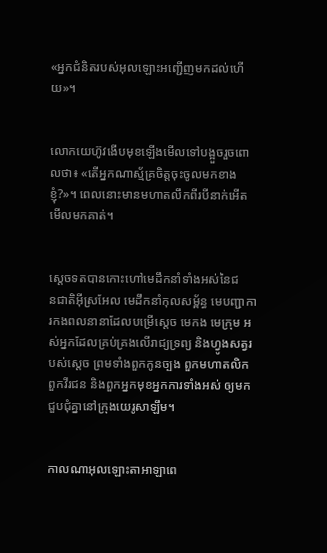«អ្នកជំនិតរបស់អុលឡោះអញ្ជើញមកដល់ហើយ»។


លោកយេហ៊ូវងើបមុខឡើងមើលទៅបង្អួចរួចពោលថា៖ «តើអ្នកណាស្ម័គ្រចិត្តចុះចូលមកខាងខ្ញុំ?»។ ពេលនោះមានមហាតលឹកពីរបីនាក់អើតមើលមកគាត់។


ស្តេចទតបានកោះហៅមេដឹកនាំទាំងអស់នៃជន‌ជាតិអ៊ីស្រ‌អែល មេដឹកនាំកុល‌សម្ព័ន្ធ មេបញ្ជា‌ការកង‌ពលនានាដែលបម្រើស្តេច មេកង មេក្រុម អស់អ្នកដែលគ្រប់‌គ្រងលើរាជ្យទ្រព្យ និងហ្វូងសត្វរបស់ស្តេច ព្រមទាំងពួកកូនច្បង ពួកមហា‌តលិក ពួកវីរ‌ជន និងពួកអ្នកមុខអ្នកការទាំងអស់ ឲ្យមកជួប‌ជុំគ្នានៅក្រុងយេរូ‌សាឡឹម។


កាលណាអុលឡោះ‌តាអាឡាពេ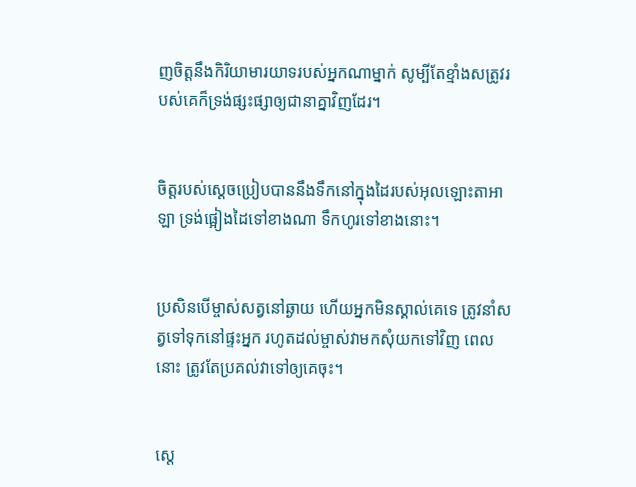ញចិត្តនឹងកិរិយាមារយាទរបស់អ្នកណាម្នាក់ សូម្បីតែខ្មាំងសត្រូវរបស់គេក៏ទ្រង់ផ្សះ‌ផ្សាឲ្យជានាគ្នាវិញដែរ។


ចិត្តរបស់ស្ដេចប្រៀបបាននឹងទឹកនៅក្នុងដៃរបស់អុលឡោះ‌តាអាឡា ទ្រង់ផ្អៀងដៃទៅខាងណា ទឹកហូរទៅខាងនោះ។


ប្រសិនបើម្ចាស់សត្វនៅឆ្ងាយ ហើយអ្នកមិនស្គាល់គេទេ ត្រូវនាំសត្វទៅទុកនៅផ្ទះអ្នក រហូតដល់ម្ចាស់វាមកសុំយកទៅវិញ ពេលនោះ ត្រូវតែប្រគល់វាទៅឲ្យគេចុះ។


ស្តេ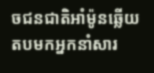ចជន‌ជាតិអាំម៉ូនឆ្លើយតបមកអ្នកនាំសារ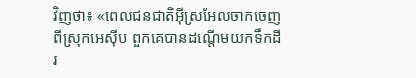វិញថា៖ «ពេលជន‌ជាតិអ៊ីស្រ‌អែលចាកចេញពីស្រុកអេស៊ីប ពួកគេបានដណ្តើមយកទឹកដីរ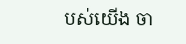បស់យើង ចា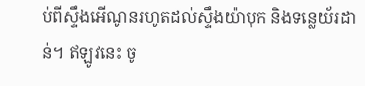ប់ពីស្ទឹងអើណូនរហូតដល់ស្ទឹងយ៉ាបុក និងទន្លេយ័រ‌ដាន់។ ឥឡូវនេះ ចូ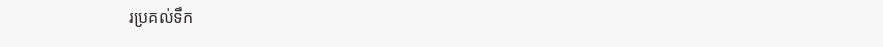រប្រគល់ទឹក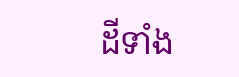ដីទាំង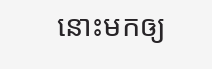នោះមកឲ្យ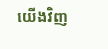យើងវិញ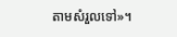តាមសំរួលទៅ»។